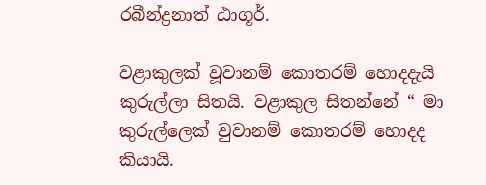රබීන්ද්‍රනාත් ඨාගූර්.

වළාකුලක් වූවානම් කොතරම් හොදදැයි කුරුල්ලා සිතයි. වළාකුල සිතන්නේ “ මා කුරුල්ලෙක් වුවානම් කොතරම් හොදද කියායි.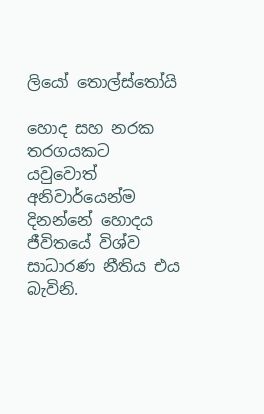ලියෝ තොල්ස්තෝයි

හොද සහ නරක තරගයකට යවුවොත් අනිවාර්යෙන්ම දිනන්නේ හොදය ජීවිතයේ විශ්ව සාධාරණ නීතිය එය බැවිනි.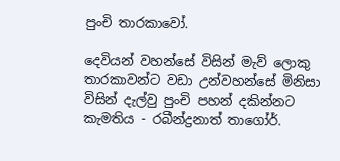පුංචි තාරකාවෝ.

දෙවියන් වහන්සේ විසින් මැව් ලොකු තාරකාවන්ට වඩා උන්වහන්සේ මිනිසා විසින් දැල්වු පුංචි පහන් දකින්නට කැමතිය - රබීන්ද්‍රනාත් තාගෝර්.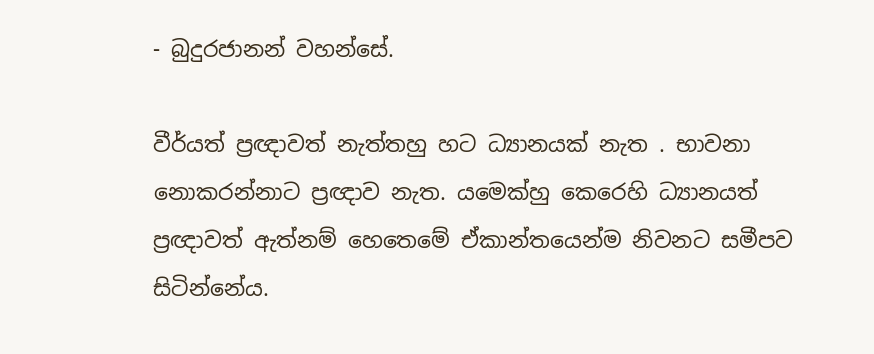- බුදුරජානන් වහන්සේ.

වීර්යත් ප්‍රඥාවත් නැත්තහු හට ධ්‍යානයක් නැත . භාවනා නොකරන්නාට ප්‍රඥාව නැත. යමෙක්හු කෙරෙහි ධ්‍යානයත් ප්‍රඥාවත් ඇත්නම් හෙතෙමේ ඒකාන්තයෙන්ම නිවනට සමීපව සිටින්නේය.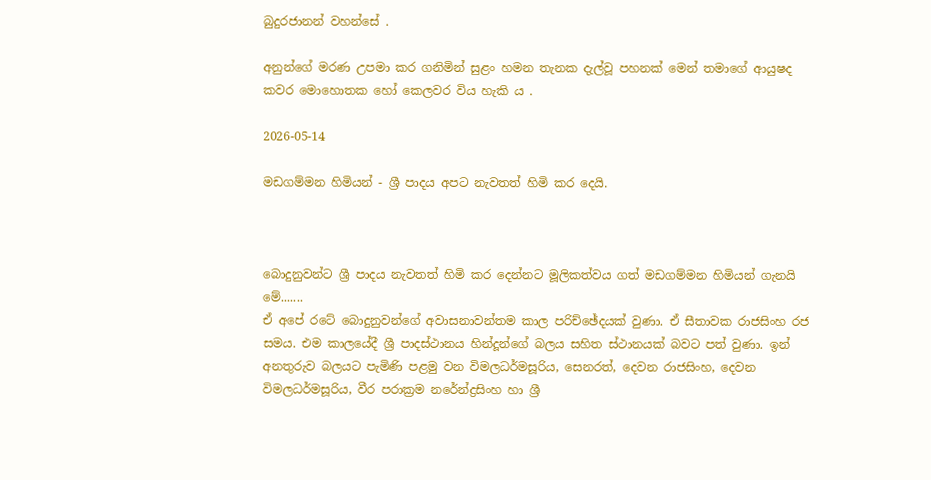බුදුරජානන් වහන්සේ .

අනුන්ගේ මරණ උපමා කර ගනිමින් සුළං හමන තැනක දැල්වූ පහනක් මෙන් තමාගේ ආයුෂද කවර මොහොතක හෝ කෙලවර විය හැකි ය .

2026-05-14

මඩගම්මන හිමියන් - ශ්‍රී පාදය අපට නැවතත් හිමි කර දෙයි.



බොදුනුවන්ට ශ්‍රී පාදය නැවතත් හිමි කර දෙන්නට මූලිකත්වය ගත් මඩගම්මන හිමියන් ගැනයි මේ.......
ඒ අපේ රටේ බොදුනුවන්ගේ අවාසනාවන්තම කාල පරිච්ඡේදයක් වුණා. ඒ සීතාවක රාජසිංහ රජ සමය. එම කාලයේදී ශ්‍රී පාදස්ථානය හින්දූන්ගේ බලය සහිත ස්ථානයක් බවට පත් වුණා. ඉන් අනතුරුව බලයට පැමිණි පළමු වන විමලධර්මසූරිය, සෙනරත්, දෙවන රාජසිංහ, දෙවන විමලධර්මසූරිය, වීර පරාක්‍රම නරේන්ද්‍රසිංහ හා ශ්‍රී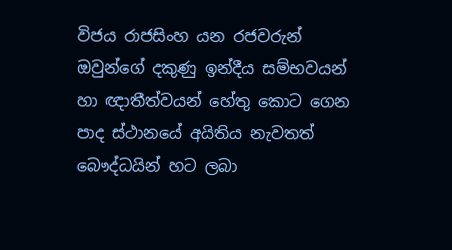විජය රාජසිංහ යන රජවරුන් ඔවුන්ගේ දකුණු ඉන්දීය සම්භවයන් හා ඥාතීත්වයන් හේතු කොට ගෙන පාද ස්ථානයේ අයිතිය නැවතත් බෞද්ධයින් හට ලබා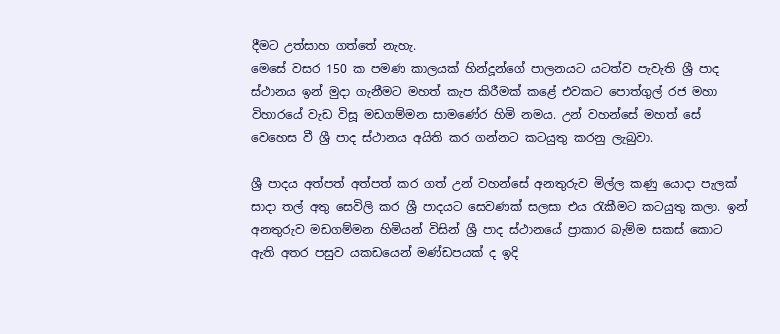දීමට උත්සාහ ගත්තේ නැහැ.
මෙසේ වසර 150 ක පමණ කාලයක් හින්දූන්ගේ පාලනයට යටත්ව පැවැති ශ්‍රී පාද ස්ථානය ඉන් මුදා ගැනීමට මහත් කැප කිරීමක් කළේ එවකට පොත්ගුල් රජ මහා විහාරයේ වැඩ විසූ මඩගම්මන සාමණේර හිමි නමය. උන් වහන්සේ මහත් සේ වෙහෙස වී ශ්‍රී පාද ස්ථානය අයිති කර ගන්නට කටයුතු කරනු ලැබුවා.

ශ්‍රී පාදය අත්පත් අත්පත් කර ගත් උන් වහන්සේ අනතුරුව මිල්ල කණු යොදා පැලක් සාදා තල් අතු සෙවිලි කර ශ්‍රී පාදයට සෙවණක් සලසා එය රැකීමට කටයුතු කලා. ඉන් අනතුරුව මඩගම්මන හිමියන් විසින් ශ්‍රී පාද ස්ථානයේ ප්‍රාකාර බැම්ම සකස් කොට ඇති අතර පසුව යකඩයෙන් මණ්ඩපයක් ද ඉදි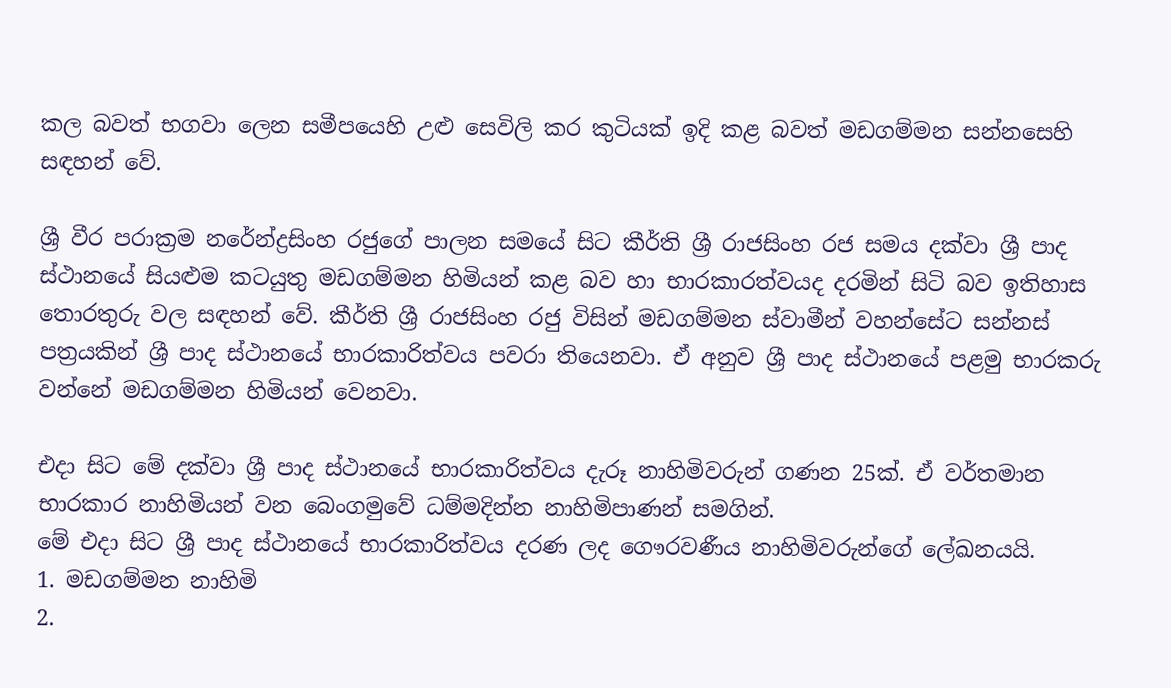කල බවත් භගවා ලෙන සමීපයෙහි උළු සෙවිලි කර කුටියක් ඉදි කළ බවත් මඩගම්මන සන්නසෙහි සඳහන් වේ.

ශ්‍රී වීර පරාක්‍රම නරේන්ද්‍රසිංහ රජුගේ පාලන සමයේ සිට කීර්ති ශ්‍රී රාජසිංහ රජ සමය දක්වා ශ්‍රී පාද ස්ථානයේ සියළුම කටයුතු මඩගම්මන හිමියන් කළ බව හා භාරකාරත්වයද දරමින් සිටි බව ඉතිහාස තොරතුරු වල සඳහන් වේ. කීර්ති ශ්‍රී රාජසිංහ රජු විසින් මඩගම්මන ස්වාමීන් වහන්සේට සන්නස් පත්‍රයකින් ශ්‍රී පාද ස්ථානයේ භාරකාරිත්වය පවරා තියෙනවා. ඒ අනුව ශ්‍රී පාද ස්ථානයේ පළමු භාරකරු වන්නේ මඩගම්මන හිමියන් වෙනවා.

එදා සිට මේ දක්වා ශ්‍රී පාද ස්ථානයේ භාරකාරිත්වය දැරූ නාහිමිවරුන් ගණන 25ක්. ඒ වර්තමාන භාරකාර නාහිමියන් වන බෙංගමුවේ ධම්මදින්න නාහිමිපාණන් සමගින්.
මේ එදා සිට ශ්‍රී පාද ස්ථානයේ භාරකාරිත්වය දරණ ලද ගෞරවණීය නාහිමිවරුන්ගේ ලේඛනයයි.
1. මඩගම්මන නාහිමි
2.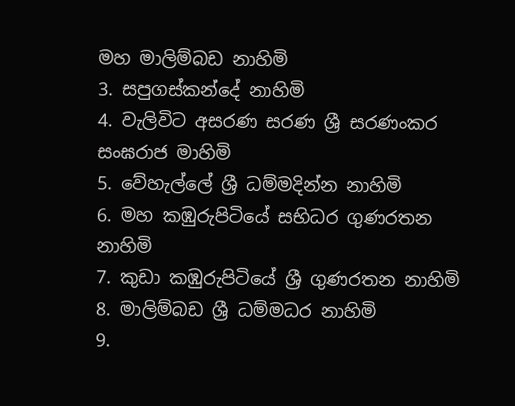මහ මාලිම්බඩ නාහිමි
3. සපුගස්කන්දේ නාහිමි
4. වැලිවිට අසරණ සරණ ශ්‍රී සරණංකර සංඝරාජ මාහිමි
5. වේහැල්ලේ ශ්‍රී ධම්මදින්න නාහිමි
6. මහ කඹුරුපිටියේ සභිධර ගුණරතන නාහිමි
7. කුඩා කඹුරුපිටියේ ශ්‍රී ගුණරතන නාහිමි
8. මාලිම්බඩ ශ්‍රී ධම්මධර නාහිමි
9.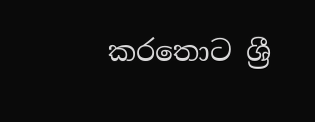කරතොට ශ්‍රී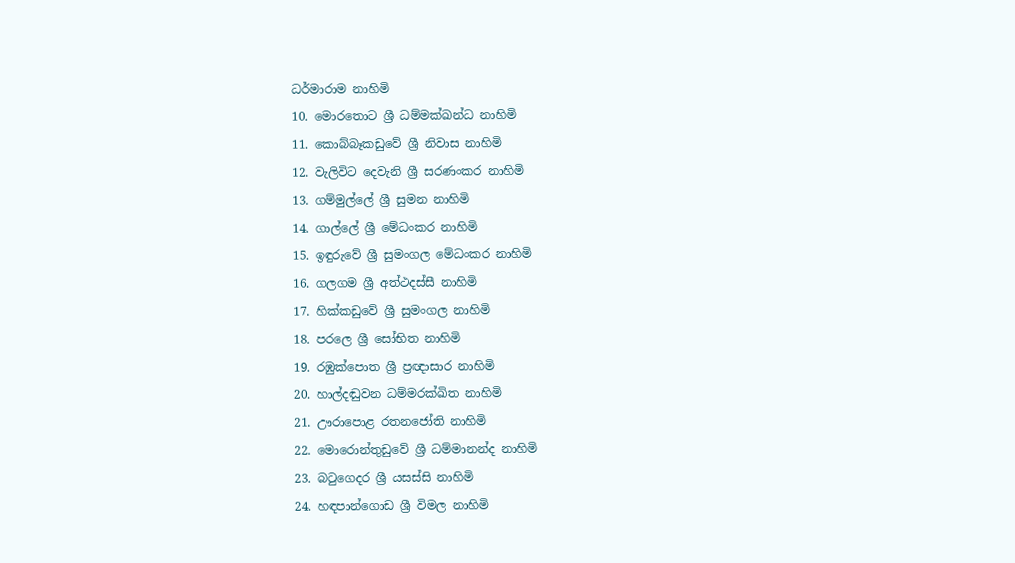ධර්මාරාම නාහිමි
10. මොරතොට ශ්‍රී ධම්මක්ඛන්ධ නාහිමි
11. කොබ්බෑකඩුවේ ශ්‍රී නිවාස නාහිමි
12. වැලිවිට දෙවැනි ශ්‍රී සරණංකර නාහිමි
13. ගම්මුල්ලේ ශ්‍රී සුමන නාහිමි
14. ගාල්ලේ ශ්‍රී මේධංකර නාහිමි
15. ඉඳුරුවේ ශ්‍රී සුමංගල මේධංකර නාහිමි
16. ගලගම ශ්‍රී අත්ථදස්සී නාහිමි
17. හික්කඩුවේ ශ්‍රී සුමංගල නාහිමි
18. පරලෙ ශ්‍රී සෝභිත නාහිමි
19. රඹුක්පොත ශ්‍රී ප්‍රඥාසාර නාහිමි
20. හාල්දඬුවන ධම්මරක්ඛිත නාහිමි
21. ඌරාපොළ රතනජෝති නාහිමි
22. මොරොන්තුඩුවේ ශ්‍රී ධම්මානන්ද නාහිමි
23. බටුගෙදර ශ්‍රී යසස්සි නාහිමි
24. හඳපාන්ගොඩ ශ්‍රී විමල නාහිමි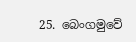25. බෙංගමුවේ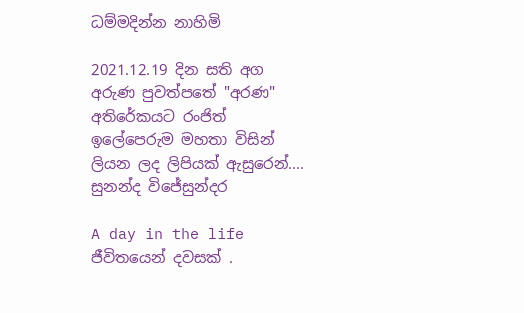ධම්මදින්න නාහිමි

2021.12.19 දින සති අග අරුණ පුවත්පතේ "අරණ" අතිරේකයට රංජිත් ඉලේපෙරුම මහතා විසින් ලියන ලද ලිපියක් ඇසුරෙන්....
සුනන්ද විජේසුන්දර

A day in the life
ජීවිතයෙන් දවසක් .